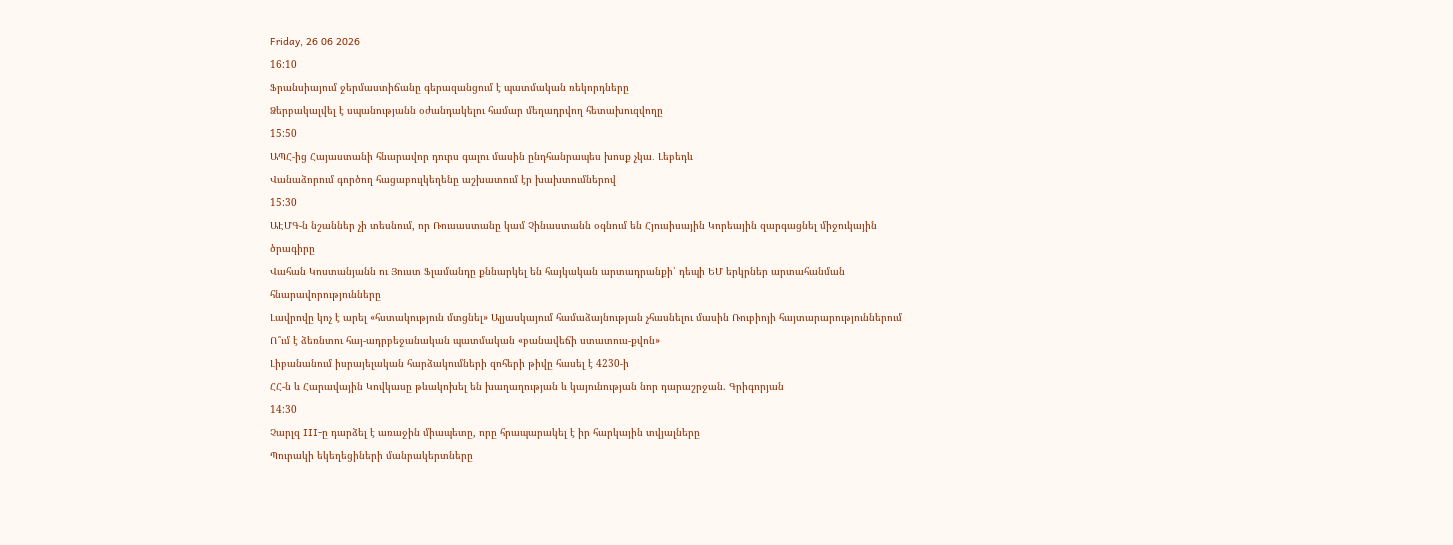Friday, 26 06 2026
16:10
Ֆրանսիայում ջերմաստիճանը գերազանցում է պատմական ռեկորդները
Ձերբակալվել է սպանությանն օժանդակելու համար մեղադրվող հետախուզվողը
15:50
ԱՊՀ-ից Հայաստանի հնարավոր դուրս գալու մասին ընդհանրապես խոսք չկա․ Լեբեդև
Վանաձորում գործող հացաբուլկեղենը աշխատում էր խախտումներով
15:30
ԱԷՄԳ-ն նշաններ չի տեսնում, որ Ռուսաստանը կամ Չինաստանն օգնում են Հյուսիսային Կորեային զարգացնել միջուկային ծրագիրը
Վահան Կոստանյանն ու Յուստ Ֆլամանդը քննարկել են հայկական արտադրանքի՝ դեպի ԵՄ երկրներ արտահանման հնարավորությունները
Լավրովը կոչ է արել «հստակություն մտցնել» Ալյասկայում համաձայնության չհասնելու մասին Ռուբիոյի հայտարարություններում
Ո՞ւմ է ձեռնտու հայ-ադրբեջանական պատմական «բանավեճի ստատուս-քվոն»
Լիբանանում իսրայելական հարձակումների զոհերի թիվը հասել է 4230-ի
ՀՀ-ն և Հարավային Կովկասը թևակոխել են խաղաղության և կայունության նոր դարաշրջան. Գրիգորյան
14:30
Չարլզ III-ը դարձել է առաջին միապետը, որը հրապարակել է իր հարկային տվյալները
Պուրակի եկեղեցիների մանրակերտները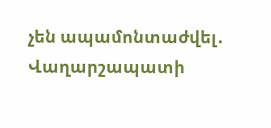չեն ապամոնտաժվել․ Վաղարշապատի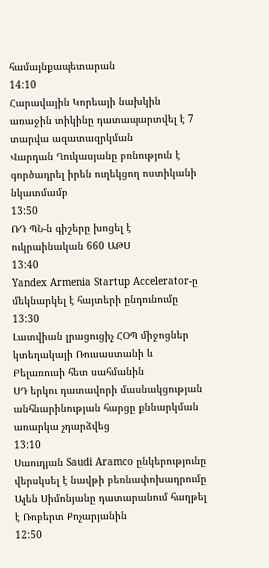համայնքապետարան
14:10
Հարավային Կորեայի նախկին առաջին տիկինը դատապարտվել է 7 տարվա ազատազրկման
Վարդան Ղուկասյանը բռնություն է գործադրել իրեն ուղեկցող ոստիկանի նկատմամբ
13:50
ՌԴ ՊՆ-ն գիշերը խոցել է ուկրաինական 660 ԱԹՍ
13:40
Yandex Armenia Startup Accelerator-ը մեկնարկել է հայտերի ընդունումը
13:30
Լատվիան լրացուցիչ ՀՕՊ միջոցներ կտեղակայի Ռուսաստանի և Բելառուսի հետ սահմանին
ՍԴ երկու դատավորի մասնակցության անհնարինության հարցը քննարկման առարկա չդարձվեց
13:10
Սաուդյան Saudi Aramco ընկերությունը վերսկսել է նավթի բեռնափոխադրումը
Ալեն Սիմոնյանը դատարանում հաղթել է Ռոբերտ Քոչարյանին
12:50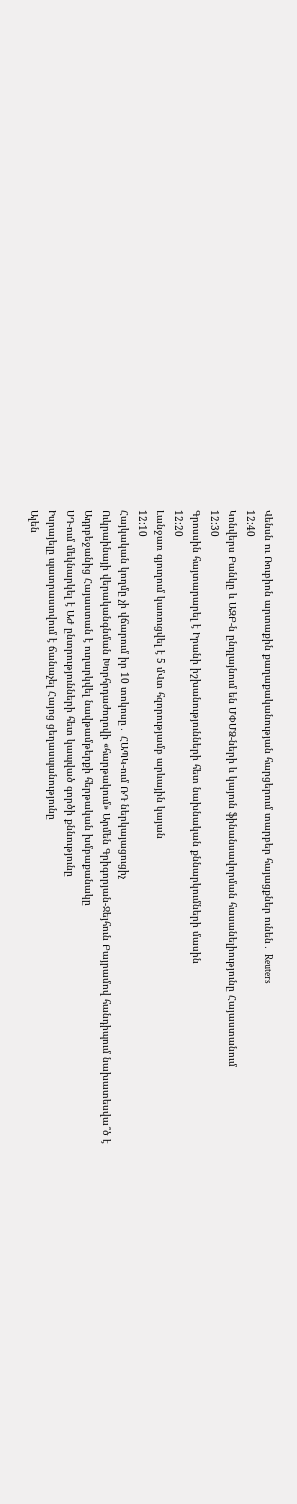Վենսն ու Ռուբիոն արտաքին քաղաքականության հարցերում տարբեր հայացքներ ունեն․ Reuters
12:40
Կոնվերս Բանկը և ԱԶԲ-ն ընդլայնում են ՄՓՄՁ-ների և կայուն ֆինանսավորման հասանելիությունը Հայաստանում
12:30
Գրոսսին հայտարարել է Իրանի իշխանությունների հետ նախնական քննարկումների մասին
12:20
Լանջառ գյուղում կառուցվել է 5 մՎտ հզորությամբ արևային կայան
12:10
Հայկական կողմը չի վճարում իր 10 տոկոսը․ ՀԱՊԿ-ում ՌԴ ներկայացուցիչ
Ուկրաինայի վերականգնման Խորհրդաժողովի «հարթակում» Արմեն Գրիգորյան-Ջեյհուն Բայրամով հանդիպում նախատեսվա՞ծ է
Ադրբեջանից Հայաստան է ուղարկվել նավթամթերքի հերթական խմբաքանակը
ՍԴ-ում մեկնարկել է ԱԺ ընտրությունների հետ կապված գործի քննությունը
Իսրայելը պատրաստվում է ճանաչել Հայոց ցեղասպանությունը
Ալեն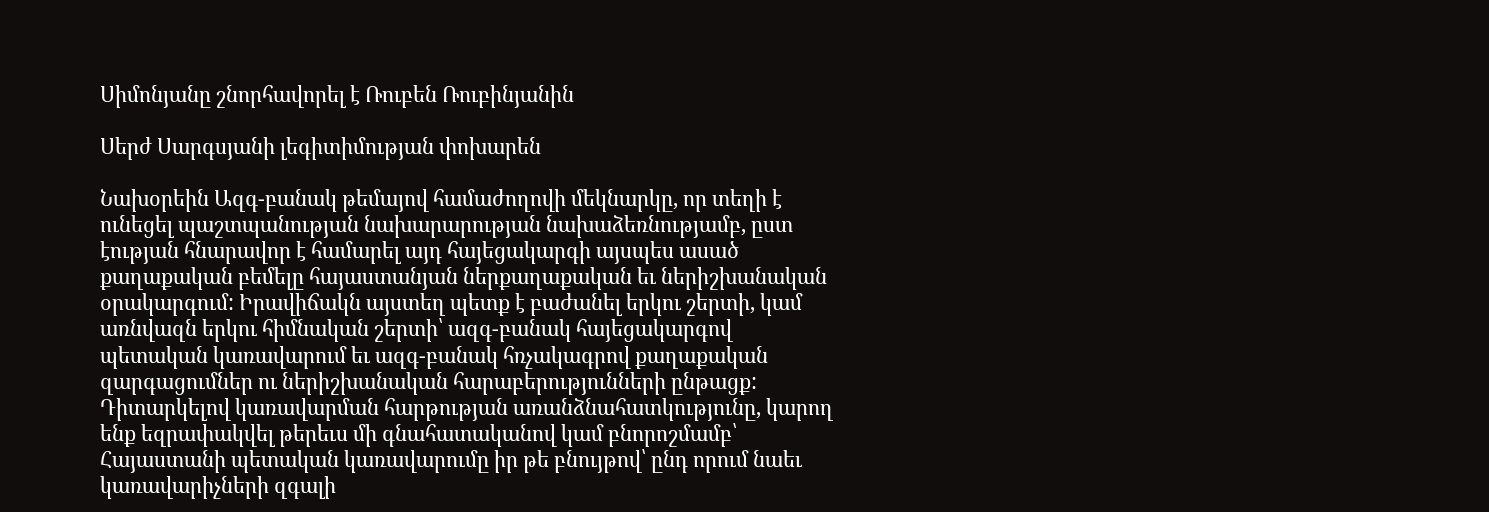Սիմոնյանը շնորհավորել է Ռուբեն Ռուբինյանին

Սերժ Սարգսյանի լեգիտիմության փոխարեն

Նախօրեին Ազգ-բանակ թեմայով համաժողովի մեկնարկը, որ տեղի է ունեցել պաշտպանության նախարարության նախաձեռնությամբ, ըստ էության հնարավոր է համարել այդ հայեցակարգի այսպես ասած քաղաքական բեմելը հայաստանյան ներքաղաքական եւ ներիշխանական օրակարգում: Իրավիճակն այստեղ պետք է բաժանել երկու շերտի, կամ առնվազն երկու հիմնական շերտի՝ ազգ-բանակ հայեցակարգով պետական կառավարում եւ ազգ-բանակ հռչակագրով քաղաքական զարգացումներ ու ներիշխանական հարաբերությունների ընթացք: Դիտարկելով կառավարման հարթության առանձնահատկությունը, կարող ենք եզրափակվել թերեւս մի գնահատականով կամ բնորոշմամբ՝ Հայաստանի պետական կառավարումը իր թե բնույթով՝ ընդ որում նաեւ կառավարիչների զգալի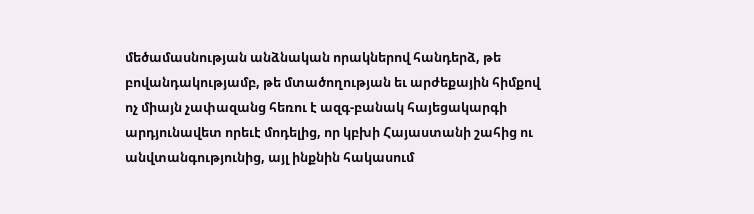մեծամասնության անձնական որակներով հանդերձ, թե բովանդակությամբ, թե մտածողության եւ արժեքային հիմքով ոչ միայն չափազանց հեռու է ազգ-բանակ հայեցակարգի արդյունավետ որեւէ մոդելից, որ կբխի Հայաստանի շահից ու անվտանգությունից, այլ ինքնին հակասում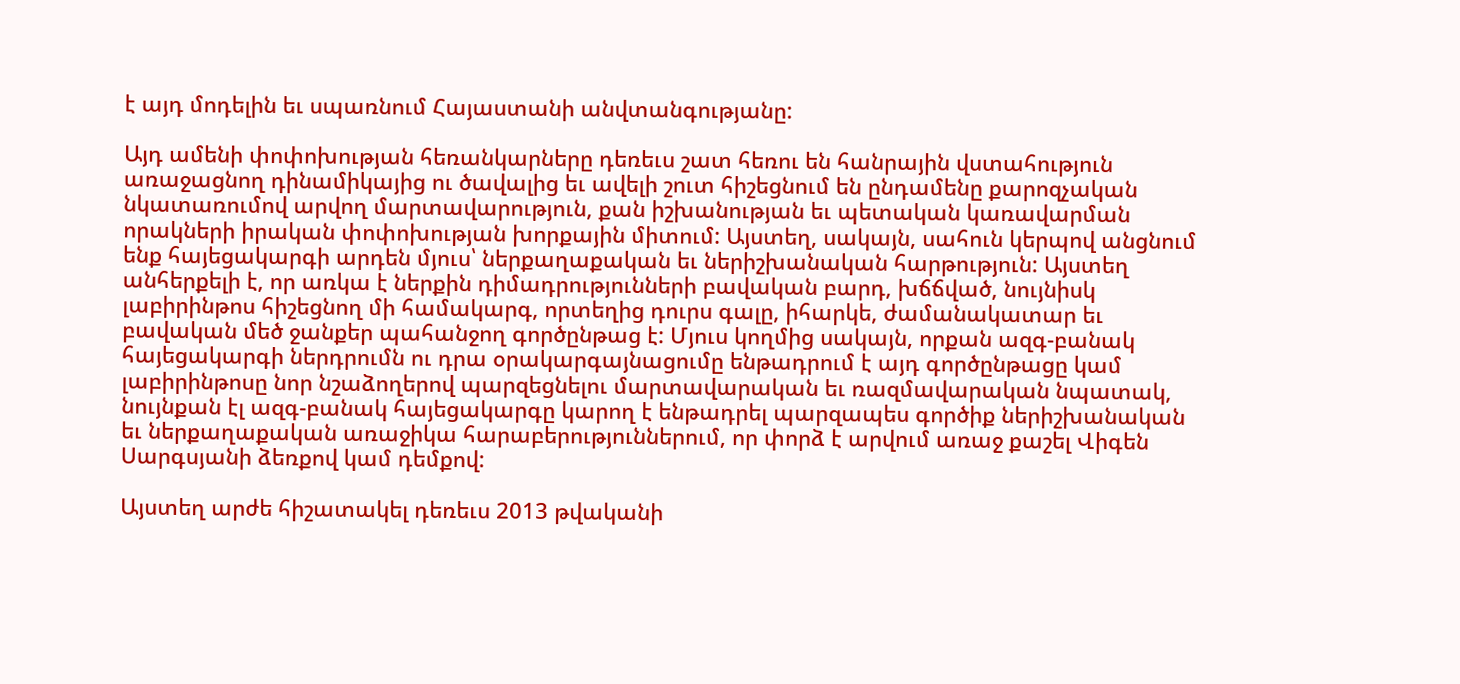է այդ մոդելին եւ սպառնում Հայաստանի անվտանգությանը:

Այդ ամենի փոփոխության հեռանկարները դեռեւս շատ հեռու են հանրային վստահություն առաջացնող դինամիկայից ու ծավալից եւ ավելի շուտ հիշեցնում են ընդամենը քարոզչական նկատառումով արվող մարտավարություն, քան իշխանության եւ պետական կառավարման որակների իրական փոփոխության խորքային միտում: Այստեղ, սակայն, սահուն կերպով անցնում ենք հայեցակարգի արդեն մյուս՝ ներքաղաքական եւ ներիշխանական հարթություն: Այստեղ անհերքելի է, որ առկա է ներքին դիմադրությունների բավական բարդ, խճճված, նույնիսկ լաբիրինթոս հիշեցնող մի համակարգ, որտեղից դուրս գալը, իհարկե, ժամանակատար եւ բավական մեծ ջանքեր պահանջող գործընթաց է: Մյուս կողմից սակայն, որքան ազգ-բանակ հայեցակարգի ներդրումն ու դրա օրակարգայնացումը ենթադրում է այդ գործընթացը կամ լաբիրինթոսը նոր նշաձողերով պարզեցնելու մարտավարական եւ ռազմավարական նպատակ, նույնքան էլ ազգ-բանակ հայեցակարգը կարող է ենթադրել պարզապես գործիք ներիշխանական եւ ներքաղաքական առաջիկա հարաբերություններում, որ փորձ է արվում առաջ քաշել Վիգեն Սարգսյանի ձեռքով կամ դեմքով:

Այստեղ արժե հիշատակել դեռեւս 2013 թվականի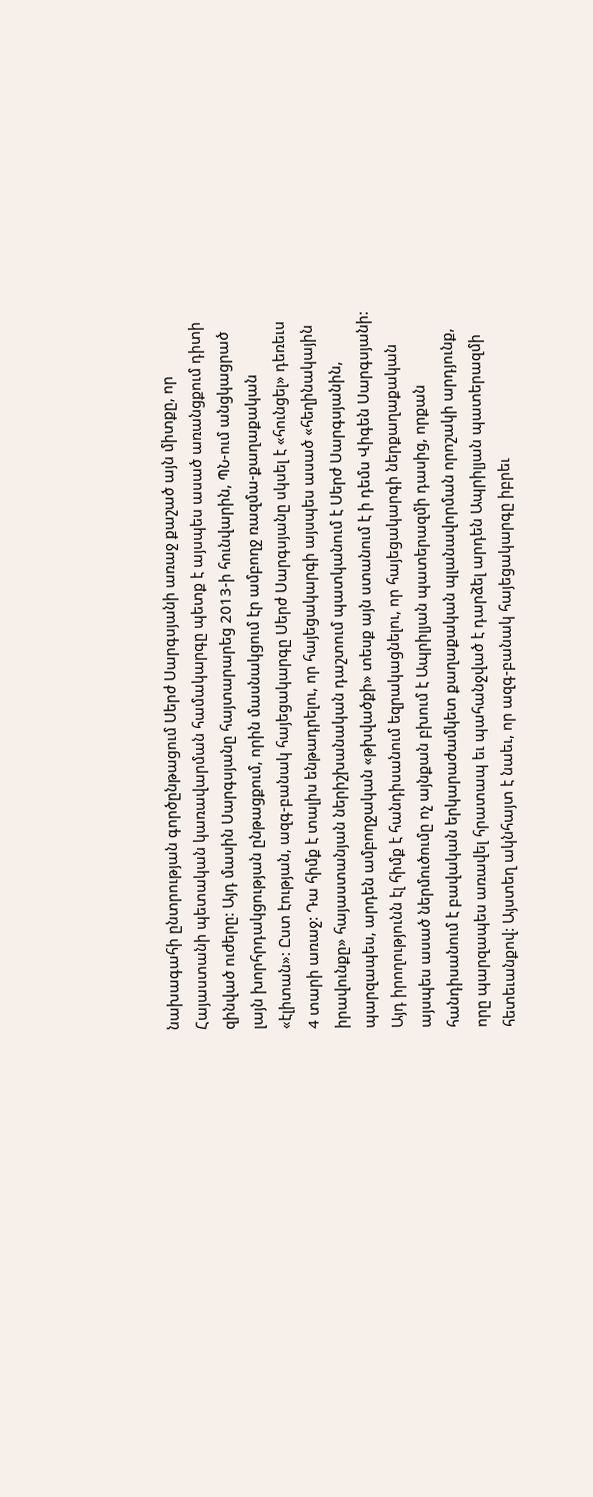նախագահի ընտրության գործընթացում Սերժ Սարգսյանի առաջ քաշած այն միտքը, որ Հայաստանի պետական կառավարման համակարգը պետք է այսպես ասած առանցքում դիտի զինված ուժերը: Այդ մասին Սարգսյանը հայտարարեց 2013-ի հունվարին, ՊՆ-ում անցկացրած լայն խորհրդակցության ընթացքում, որին մասնակցում էր ամբողջ ռազմա-քաղաքական «էլիտան»: Ըստ էության, ազգ-բանակ հայեցակարգը Սերժ Սարգսյանը սկսել է «հունցել» դեռեւս 4 տարի առաջ: Դա հիմք է տալիս ենթադրելու, որ հայեցակարգի այսպես ասած «հեղինակային իրավունքը» հայաստանյան ներիշխանական դաշտում պատկանում է Սերժ Սարգսյանին, պարզապես, արդեն ամբողջական «թխվածքի» տեսք այն ստանում է ի դեմս Վիգեն Սարգսյանի: Այդ իրողությունն էլ հիմք է հանդիսանում եզրակացնելու, որ հայեցակարգի ներքաղաքական այսպես ասած ներմուծումը ոչ այնքան բխում է Ապրիլյան պատերազմի դասից, որքան հանդիսանում է բավական երկարաժամկետ քաղաքական պլանավորման որոշակի արդյունք, որը պարզապես առավել հրատապ եւ պահանջված է դարձել արդեն Ապրիլյան պատերազմի հետեւանքով: Այստեղ ակնհայտ է նաեւ, որ ազգ-բանակ հայեցակարգը իբրեւ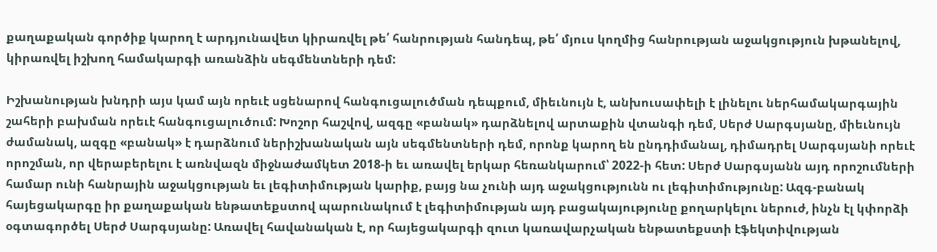քաղաքական գործիք կարող է արդյունավետ կիրառվել թե՛ հանրության հանդեպ, թե՛ մյուս կողմից հանրության աջակցություն խթանելով, կիրառվել իշխող համակարգի առանձին սեգմենտների դեմ:

Իշխանության խնդրի այս կամ այն որեւէ սցենարով հանգուցալուծման դեպքում, միեւնույն է, անխուսափելի է լինելու ներհամակարգային շահերի բախման որեւէ հանգուցալուծում: Խոշոր հաշվով, ազգը «բանակ» դարձնելով արտաքին վտանգի դեմ, Սերժ Սարգսյանը, միեւնույն ժամանակ, ազգը «բանակ» է դարձնում ներիշխանական այն սեգմենտների դեմ, որոնք կարող են ընդդիմանալ, դիմադրել Սարգսյանի որեւէ որոշման, որ վերաբերելու է առնվազն միջնաժամկետ 2018-ի եւ առավել երկար հեռանկարում՝ 2022-ի հետ: Սերժ Սարգսյանն այդ որոշումների համար ունի հանրային աջակցության եւ լեգիտիմության կարիք, բայց նա չունի այդ աջակցությունն ու լեգիտիմությունը: Ազգ-բանակ հայեցակարգը իր քաղաքական ենթատեքստով պարունակում է լեգիտիմության այդ բացակայությունը քողարկելու ներուժ, ինչն էլ կփորձի օգտագործել Սերժ Սարգսյանը: Առավել հավանական է, որ հայեցակարգի զուտ կառավարչական ենթատեքստի էֆեկտիվության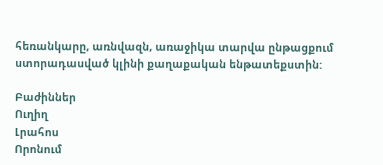հեռանկարը, առնվազն, առաջիկա տարվա ընթացքում ստորադասված կլինի քաղաքական ենթատեքստին:

Բաժիններ
Ուղիղ
Լրահոս
Որոնում